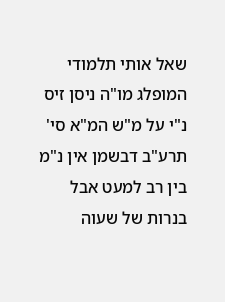שאל אותי תלמודי המופלג מו"ה ניסן זיס נ"י על מ"ש המ"א סי' תרע"ב דבשמן אין נ"מ בין רב למעט אבל בנרות של שעוה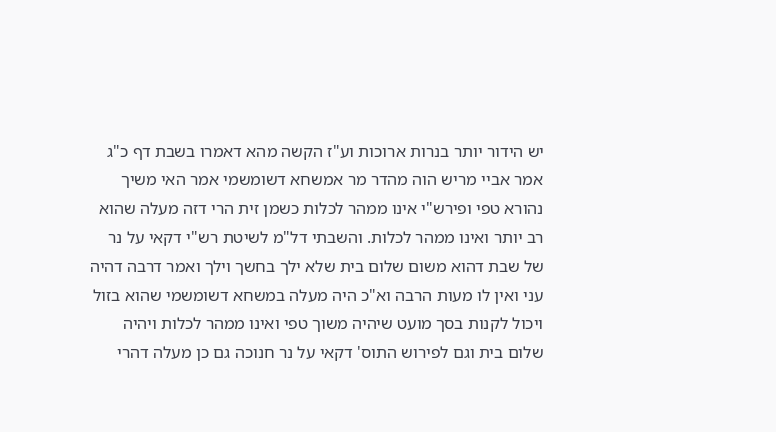יש הידור יותר בנרות ארוכות וע"ז הקשה מהא דאמרו בשבת דף כ"ג אמר אביי מריש הוה מהדר מר אמשחא דשומשמי אמר האי משיך נהורא טפי ופירש"י אינו ממהר לכלות כשמן זית הרי דזה מעלה שהוא רב יותר ואינו ממהר לכלות. והשבתי דל"מ לשיטת רש"י דקאי על נר של שבת דהוא משום שלום בית שלא ילך בחשך וילך ואמר דרבה דהיה עני ואין לו מעות הרבה וא"כ היה מעלה במשחא דשומשמי שהוא בזול ויכול לקנות בסך מועט שיהיה משוך טפי ואינו ממהר לכלות ויהיה שלום בית וגם לפירוש התוס' דקאי על נר חנוכה גם כן מעלה דהרי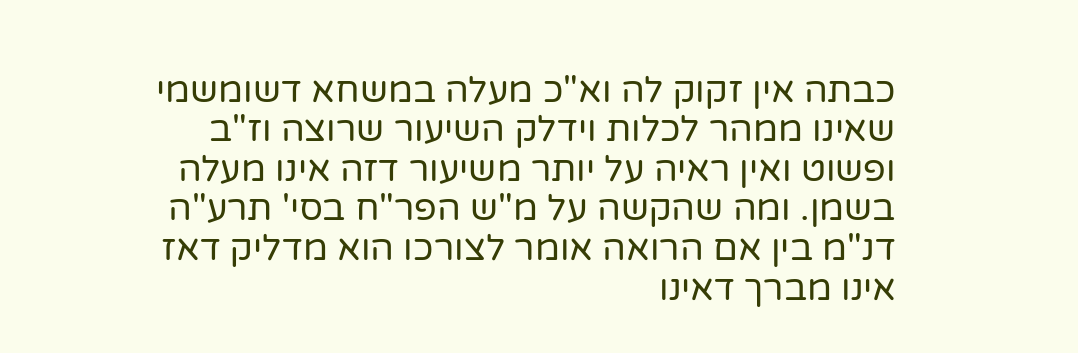כבתה אין זקוק לה וא"כ מעלה במשחא דשומשמי שאינו ממהר לכלות וידלק השיעור שרוצה וז"ב ופשוט ואין ראיה על יותר משיעור דזה אינו מעלה בשמן. ומה שהקשה על מ"ש הפר"ח בסי' תרע"ה דנ"מ בין אם הרואה אומר לצורכו הוא מדליק דאז אינו מברך דאינו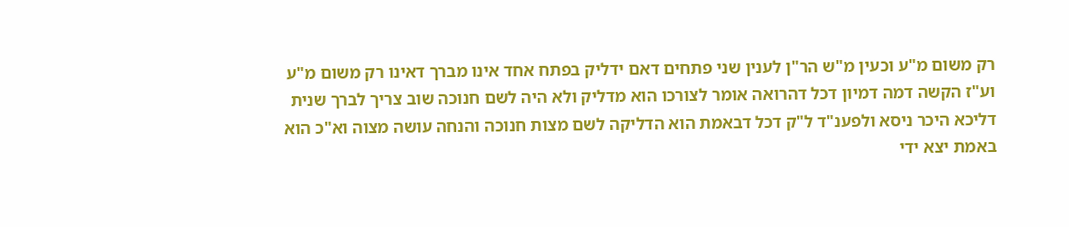רק משום מ"ע וכעין מ"ש הר"ן לענין שני פתחים דאם ידליק בפתח אחד אינו מברך דאינו רק משום מ"ע וע"ז הקשה דמה דמיון דכל דהרואה אומר לצורכו הוא מדליק ולא היה לשם חנוכה שוב צריך לברך שנית דליכא היכר ניסא ולפענ"ד ל"ק דכל דבאמת הוא הדליקה לשם מצות חנוכה והנחה עושה מצוה וא"כ הוא באמת יצא ידי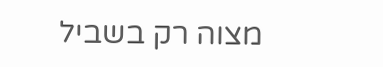מצוה רק בשביל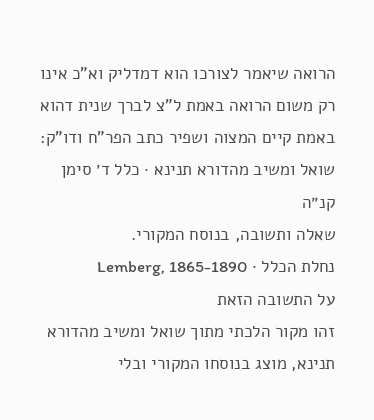הרואה שיאמר לצורכו הוא דמדליק וא"כ אינו רק משום הרואה באמת ל"צ לברך שנית דהוא באמת קיים המצוה ושפיר כתב הפר"ח ודו"ק:
שואל ומשיב מהדורא תנינא · כלל ד׳ סימן קנ״ה
שאלה ותשובה, בנוסח המקורי.
נחלת הכלל · Lemberg, 1865-1890
על התשובה הזאת
זהו מקור הלכתי מתוך שואל ומשיב מהדורא תנינא, מוצג בנוסחו המקורי ובלי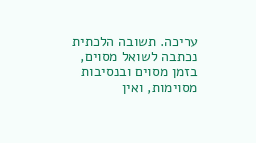עריכה. תשובה הלכתית נכתבה לשואל מסוים, בזמן מסוים ובנסיבות מסוימות, ואין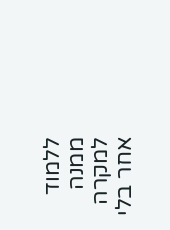ללמוד ממנה למקרה אחר בלי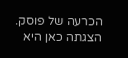הכרעה של פוסק. הצגתה כאן היא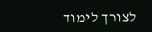לצורך לימוד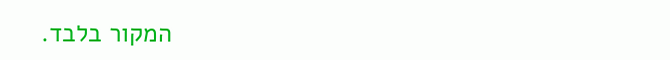המקור בלבד.